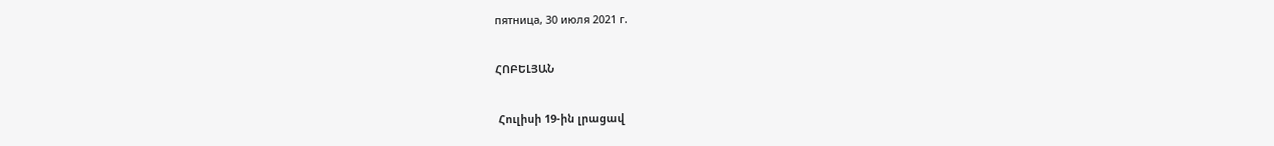пятница, 30 июля 2021 г.

ՀՈԲԵԼՅԱՆ

 Հուլիսի 19-ին լրացավ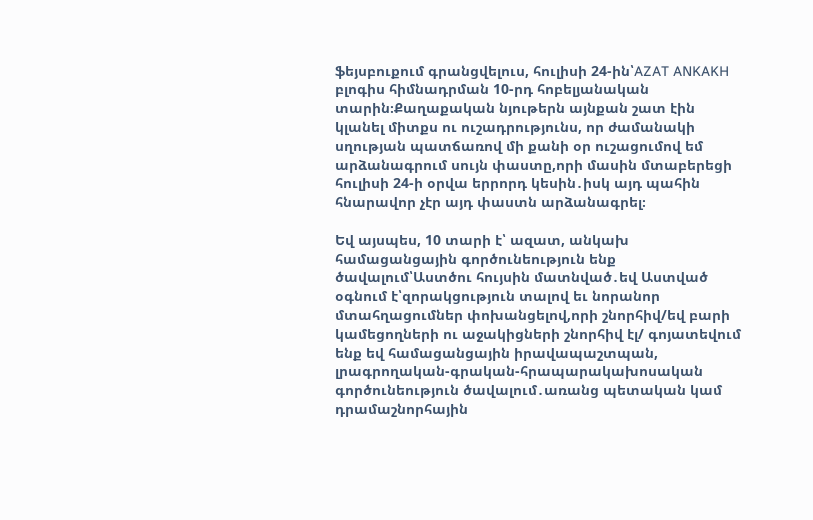ֆեյսբուքում գրանցվելուս, հուլիսի 24-ին՝AZAT ANKAKH բլոգիս հիմնադրման 10-րդ հոբելյանական տարին։Քաղաքական նյութերն այնքան շատ էին կլանել միտքս ու ուշադրությունս, որ ժամանակի սղության պատճառով մի քանի օր ուշացումով եմ արձանագրում սույն փաստը,որի մասին մտաբերեցի հուլիսի 24-ի օրվա երրորդ կեսին․իսկ այդ պահին հնարավոր չէր այդ փաստն արձանագրել։

Եվ այսպես, 10 տարի է՝ ազատ, անկախ համացանցային գործունեություն ենք ծավալում՝Աստծու հույսին մատնված․եվ Աստված օգնում է՝զորակցություն տալով եւ նորանոր մտահղացումներ փոխանցելով,որի շնորհիվ/եվ բարի կամեցողների ու աջակիցների շնորհիվ էլ/ գոյատեվում ենք եվ համացանցային իրավապաշտպան, լրագրողական-գրական-հրապարակախոսական գործունեություն ծավալում․առանց պետական կամ դրամաշնորհային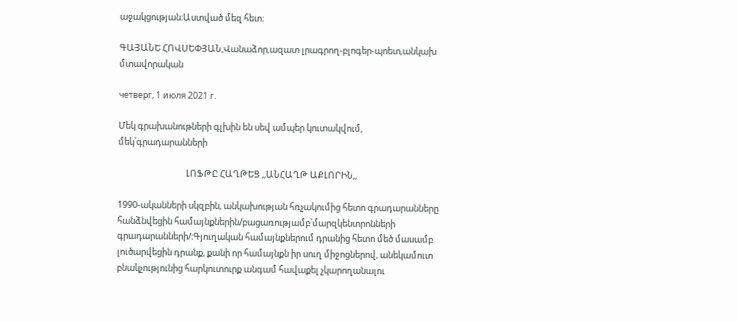աջակցության։Աստված մեզ հետ։

ԳԱՅԱՆԵ ՀՈՎՍԵՓՅԱՆ,Վանաձոր,ազատ լրագրող-բլոգեր-պոետ,անկախ մտավորական

четверг, 1 июля 2021 г.

Մեկ գրախանութների գլխին են սեվ ամպեր կուտակվում, մեկ՝գրադարանների

                                  ԼՈՖԹԸ ՀԱՂԹԵՑ ,,ԱՆՀԱՂԹ ԱՔԼՈՐԻՆ,,

1990-ականների սկզբին, անկախության հռչակումից հետո գրադարանները հանձնվեցին համայնքներին/բացառությամբ՝մարզկենտրոնների գրադարանների/։Գյուղական համայնքներում դրանից հետո մեծ մասամբ լուծարվեցին դրանք, քանի որ համայնքն իր սուղ միջոցներով, անեկամուտ բնակչությունից հարկուտուրք անգամ հավաքել չկարողանալու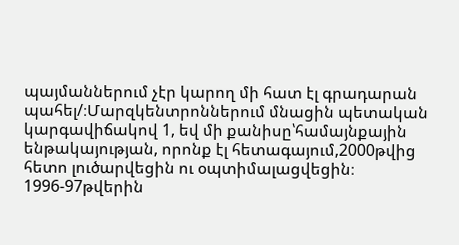պայմաններում չէր կարող մի հատ էլ գրադարան պահել/։Մարզկենտրոններում մնացին պետական կարգավիճակով 1, եվ մի քանիսը՝համայնքային ենթակայության, որոնք էլ հետագայում,2000թվից հետո լուծարվեցին ու օպտիմալացվեցին։ 1996-97թվերին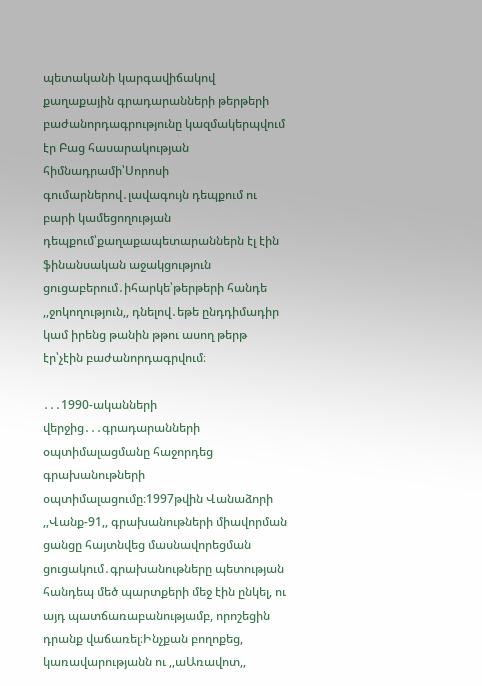պետականի կարգավիճակով քաղաքային գրադարանների թերթերի բաժանորդագրությունը կազմակերպվում էր Բաց հասարակության հիմնադրամի՝Սորոսի գումարներով․լավագույն դեպքում ու բարի կամեցողության դեպքում՝քաղաքապետարաններն էլ էին ֆինանսական աջակցություն ցուցաբերում․իհարկե՝թերթերի հանդե ,,ջոկողություն,, դնելով․եթե ընդդիմադիր կամ իրենց թանին թթու ասող թերթ էր՝չէին բաժանորդագրվում։

․․․1990-ականների վերջից․․․գրադարանների օպտիմալացմանը հաջորդեց գրախանութների օպտիմալացումը։1997թվին Վանաձորի ,,Վանք-91,, գրախանութների միավորման ցանցը հայտնվեց մասնավորեցման ցուցակում․գրախանութները պետության հանդեպ մեծ պարտքերի մեջ էին ընկել, ու այդ պատճառաբանությամբ, որոշեցին դրանք վաճառել։Ինչքան բողոքեց, կառավարությանն ու ,,աԱռավոտ,,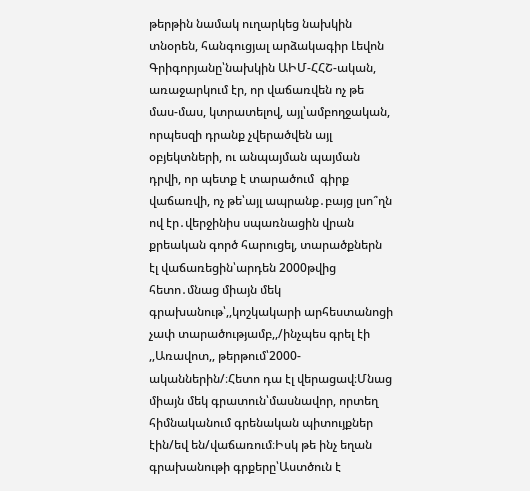թերթին նամակ ուղարկեց նախկին տնօրեն, հանգուցյալ արձակագիր Լեվոն Գրիգորյանը՝նախկին ԱԻՄ-ՀՀՇ-ական, առաջարկում էր, որ վաճառվեն ոչ թե մաս-մաս, կտրատելով, այլ՝ամբողջական, որպեսզի դրանք չվերածվեն այլ օբյեկտների, ու անպայման պայման դրվի, որ պետք է տարածում  գիրք վաճառվի, ոչ թե՝այլ ապրանք․բայց լսո՞ղն ով էր․վերջինիս սպառնացին վրան քրեական գործ հարուցել, տարածքներն էլ վաճառեցին՝արդեն 2000թվից հետո․մնաց միայն մեկ գրախանութ՝,,կոշկակարի արհեստանոցի չափ տարածությամբ,,/ինչպես գրել էի ,,Առավոտ,, թերթում՝2000-ականներին/։Հետո դա էլ վերացավ։Մնաց միայն մեկ գրատուն՝մասնավոր, որտեղ հիմնականում գրենական պիտույքներ էին/եվ են/վաճառում։Իսկ թե ինչ եղան գրախանութի գրքերը՝Աստծուն է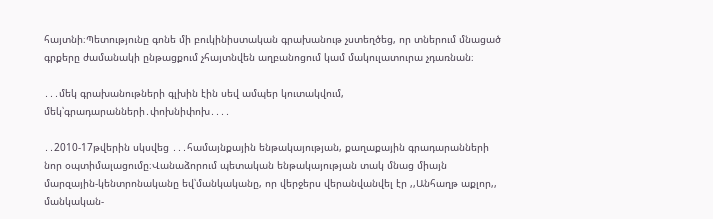հայտնի։Պետությունը գոնե մի բուկինիստական գրախանութ չստեղծեց, որ տներում մնացած գրքերը ժամանակի ընթացքում չհայտնվեն աղբանոցում կամ մակուլատուրա չդառնան։

․․․մեկ գրախանութների գլխին էին սեվ ամպեր կուտակվում, մեկ՝գրադարանների․փոխնիփոխ․․․․

․․2010-17թվերին սկսվեց ․․․համայնքային ենթակայության, քաղաքային գրադարանների նոր օպտիմալացումը։Վանաձորում պետական ենթակայության տակ մնաց միայն մարզային-կենտրոնականը եվ՝մանկականը, որ վերջերս վերանվանվել էր ,,Անհաղթ աքլոր,, մանկական-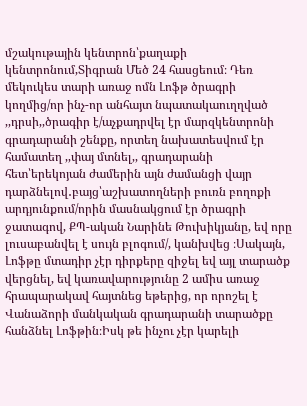մշակութային կենտրոն՝քաղաքի կենտրոնում,Տիգրան Մեծ 24 հասցեում։ Դեռ մեկուկես տարի առաջ ոմն Լոֆթ ծրագրի կողմից/որ ինչ-որ անհայտ նպատակաուղղված ,,դրսի,,ծրագիր է/աչքադրվել էր մարզկենտրոնի գրադարանի շենքը, որտեղ նախատեսվում էր համատեղ ,,փայ մտնել,, գրադարանի հետ՝երեկոյան ժամերին այն ժամանցի վայր դարձնելով․բայց՝աշխատողների բուռն բողոքի արդյունքում/որին մասնակցում էր ծրագրի ջատագով, ՔՊ-ական Նարինե Թուխիկյանը, եվ որը լուսաբանվել է սույն բլոգում/, կանխվեց ։Սակայն, Լոֆթը մտադիր չէր դիրքերը զիջել եվ այլ տարածք վերցնել, եվ կառավարությունը 2 ամիս առաջ հրապարակավ հայտնեց եթերից, որ որոշել է Վանաձորի մանկական գրադարանի տարածքը հանձնել Լոֆթին։Իսկ թե ինչու չէր կարելի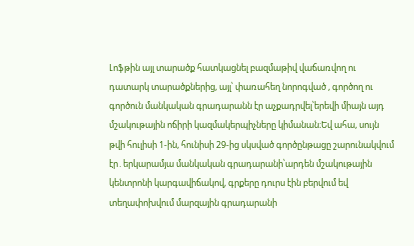Լոֆթին այլ տարածք հատկացնել բազմաթիվ վաճառվող ու դատարկ տարածքներից, այլ՝ փառահեղ նորոգված , գործող ու գործուն մանկական գրադարանն էր աչքադրվել՝երեվի միայն այդ մշակութային ոճիրի կազմակերպիչները կիմանան։Եվ ահա, սույն թվի հուլիսի 1-ին, հունիսի 29-ից սկսված գործընթացը շարունակվում էր․երկարամյա մանկական գրադարանի՝արդեն մշակութային կենտրոնի կարգավիճակով, գրքերը դուրս էին բերվում եվ տեղափոխվում մարզային գրադարանի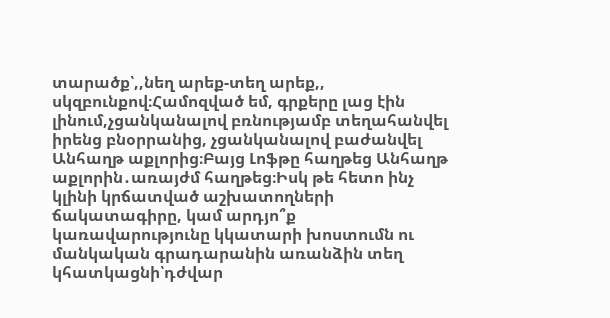տարածք՝,,նեղ արեք-տեղ արեք,, սկզբունքով։Համոզված եմ, գրքերը լաց էին լինում,չցանկանալով բռնությամբ տեղահանվել իրենց բնօրրանից, չցանկանալով բաժանվել Անհաղթ աքլորից։Բայց Լոֆթը հաղթեց Անհաղթ աքլորին․առայժմ հաղթեց։Իսկ թե հետո ինչ կլինի կրճատված աշխատողների ճակատագիրը, կամ արդյո՞ք կառավարությունը կկատարի խոստումն ու մանկական գրադարանին առանձին տեղ կհատկացնի՝դժվար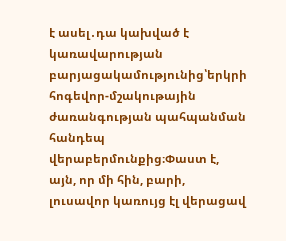է ասել․դա կախված է կառավարության բարյացակամությունից՝երկրի հոգեվոր-մշակութային ժառանգության պահպանման հանդեպ վերաբերմունքից։Փաստ է, այն, որ մի հին, բարի, լուսավոր կառույց էլ վերացավ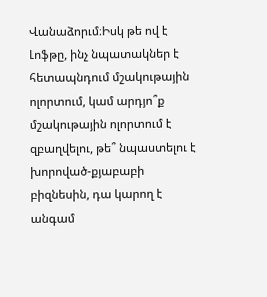Վանաձորւմ։Իսկ թե ով է Լոֆթը, ինչ նպատակներ է հետապնդում մշակութային ոլորտում, կամ արդյո՞ք մշակութային ոլորտում է զբաղվելու, թե՞ նպաստելու է խորոված-քյաբաբի բիզնեսին, դա կարող է անգամ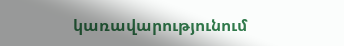կառավարությունում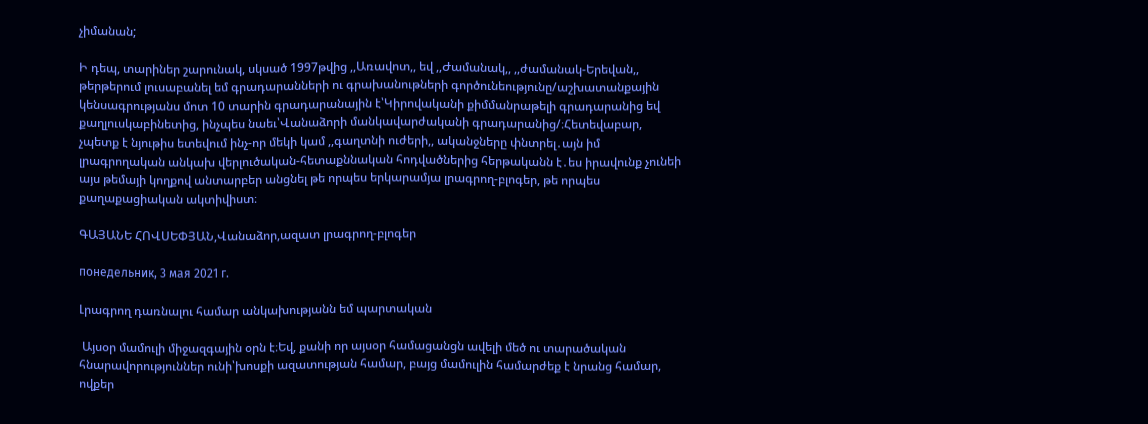չիմանան;

Ի դեպ, տարիներ շարունակ, սկսած 1997թվից ,,Առավոտ,, եվ ,,Ժամանակ,, ,,ժամանակ-Երեվան,, թերթերում լուսաբանել եմ գրադարանների ու գրախանութների գործունեությունը/աշխատանքային կենսագրությանս մոտ 10 տարին գրադարանային է՝Կիրովականի քիմմանրաթելի գրադարանից եվ քաղլուսկաբինետից, ինչպես նաեւ՝Վանաձորի մանկավարժականի գրադարանից/։Հետեվաբար, չպետք է նյութիս ետեվում ինչ-որ մեկի կամ ,,գաղտնի ուժերի,, ականջները փնտրել․այն իմ լրագրողական անկախ վերլուծական-հետաքննական հոդվածներից հերթականն է․ես իրավունք չունեի այս թեմայի կողքով անտարբեր անցնել թե որպես երկարամյա լրագրող-բլոգեր, թե որպես քաղաքացիական ակտիվիստ։

ԳԱՅԱՆԵ ՀՈՎՍԵՓՅԱՆ,Վանաձոր,ազատ լրագրող-բլոգեր

понедельник, 3 мая 2021 г.

Լրագրող դառնալու համար անկախությանն եմ պարտական

 Այսօր մամուլի միջազգային օրն է։Եվ, քանի որ այսօր համացանցն ավելի մեծ ու տարածական հնարավորություններ ունի՝խոսքի ազատության համար, բայց մամուլին համարժեք է նրանց համար, ովքեր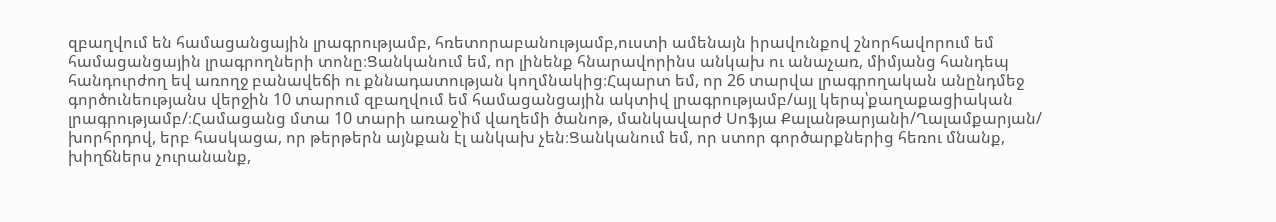զբաղվում են համացանցային լրագրությամբ, հռետորաբանությամբ,ուստի ամենայն իրավունքով շնորհավորում եմ համացանցային լրագրողների տոնը։Ցանկանում եմ, որ լինենք հնարավորինս անկախ ու անաչառ, միմյանց հանդեպ հանդուրժող եվ առողջ բանավեճի ու քննադատության կողմնակից։Հպարտ եմ, որ 26 տարվա լրագրողական անընդմեջ գործունեությանս վերջին 10 տարում զբաղվում եմ համացանցային ակտիվ լրագրությամբ/այլ կերպ՝քաղաքացիական լրագրությամբ/։Համացանց մտա 10 տարի առաջ՝իմ վաղեմի ծանոթ, մանկավարժ Սոֆյա Քալանթարյանի/Ղալամքարյան/ խորհրդով, երբ հասկացա, որ թերթերն այնքան էլ անկախ չեն։Ցանկանում եմ, որ ստոր գործարքներից հեռու մնանք, խիղճներս չուրանանք,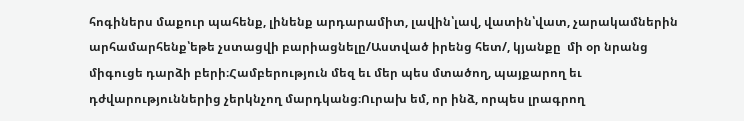հոգիներս մաքուր պահենք, լինենք արդարամիտ, լավին՝լավ, վատին՝վատ, չարակամներին արհամարհենք՝եթե չստացվի բարիացնելը/Աստված իրենց հետ/, կյանքը  մի օր նրանց միգուցե դարձի բերի։Համբերություն մեզ եւ մեր պես մտածող, պայքարող եւ դժվարություններից չերկնչող մարդկանց։Ուրախ եմ, որ ինձ, որպես լրագրող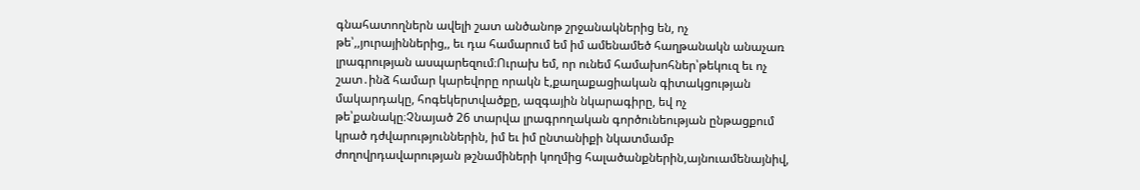գնահատողներն ավելի շատ անծանոթ շրջանակներից են, ոչ թե՝,,յուրայիններից,, եւ դա համարում եմ իմ ամենամեծ հաղթանակն անաչառ լրագրության ասպարեզում։Ուրախ եմ, որ ունեմ համախոհներ՝թեկուզ եւ ոչ շատ․ինձ համար կարեվորը որակն է,քաղաքացիական գիտակցության մակարդակը, հոգեկերտվածքը, ազգային նկարագիրը, եվ ոչ թե՝քանակը։Չնայած 26 տարվա լրագրողական գործունեության ընթացքում կրած դժվարություններին, իմ եւ իմ ընտանիքի նկատմամբ ժողովրդավարության թշնամիների կողմից հալածանքներին,այնուամենայնիվ,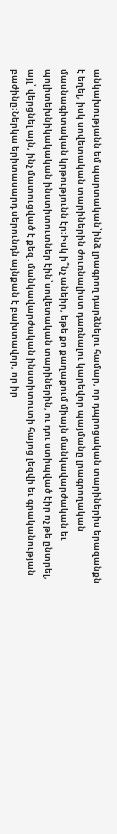անկախությանն եմ պարտական՝ինձ լրագրող դարձնելու համար, որ դպրոցական տարիներիս երազանքն է եղել, իսկ սովետական տարիներին ժուռնալիստ դառնալու կարեվոր պայմանը լրագրողական մասնագիտական կրթությունն էր։Իսկ ի՞նչ անեիր, եթե քո քաղաքում միայն մանկավարժական եւ պոլիտեխնիկակական ինստիտուտներ էին՝սովետական տարիներին, ու դու ստիպված էիր ոչ թե ընտրել, այլ՝ վերցնել այն, ինչ մատուցված է քեզ․մանկավարժական ինստիտուտի հայոց լեզվի եւ գրականության բաժինը։Ներկա երիտասարդ սերունդն այնքան է բախտավոր, որ իր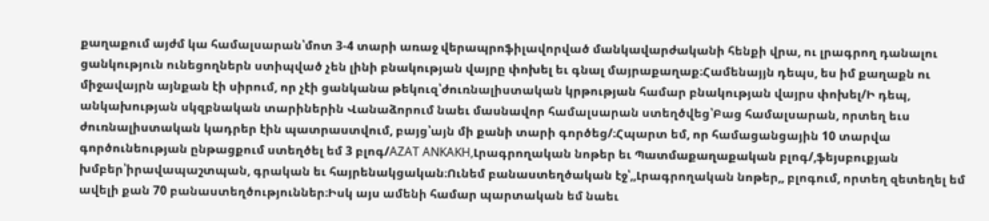քաղաքում այժմ կա համալսարան՝մոտ 3-4 տարի առաջ վերապրոֆիլավորված մանկավարժականի հենքի վրա, ու լրագրող դանալու ցանկություն ունեցողներն ստիպված չեն լինի բնակության վայրը փոխել եւ գնալ մայրաքաղաք։Համենայյն դեպս, ես իմ քաղաքն ու միջավայրն այնքան էի սիրում, որ չէի ցանկանա թեկուզ՝ժուռնալիստական կրթության համար բնակության վայրս փոխել/Ի դեպ, անկախության սկզբնական տարիներին Վանաձորում նաեւ մասնավոր համալսարան ստեղծվեց՝Բաց համալսարան, որտեղ եւս ժուռնալիստական կադրեր էին պատրաստվում, բայց՝այն մի քանի տարի գործեց/։Հպարտ եմ, որ համացանցային 10 տարվա գործունեության ընթացքում ստեղծել եմ 3 բլոգ/AZAT ANKAKH,Լրագրողական նոթեր եւ Պատմաքաղաքական բլոգ/,ֆեյսբուքյան խմբեր՝իրավապաշտպան, գրական եւ հայրենակցական։Ունեմ բանաստեղծական էջ՝,,Լրագրողական նոթեր,, բլոգում, որտեղ զետեղել եմ ավելի քան 70 բանաստեղծություններ։Իսկ այս ամենի համար պարտական եմ նաեւ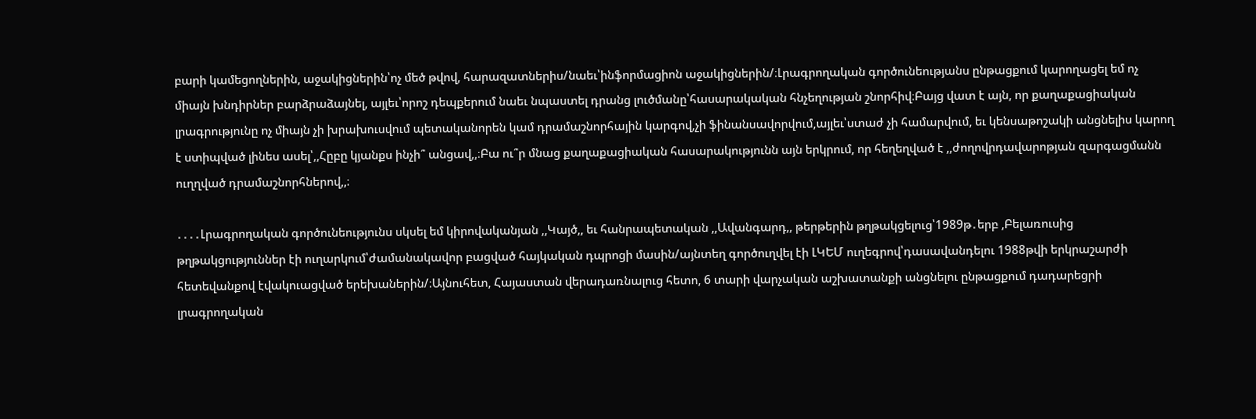բարի կամեցողներին, աջակիցներին՝ոչ մեծ թվով, հարազատներիս/նաեւ՝ինֆորմացիոն աջակիցներին/։Լրագրողական գործունեությանս ընթացքում կարողացել եմ ոչ միայն խնդիրներ բարձրաձայնել, այլեւ՝որոշ դեպքերում նաեւ նպաստել դրանց լուծմանը՝հասարակական հնչեղության շնորհիվ։Բայց վատ է այն, որ քաղաքացիական լրագրությունը ոչ միայն չի խրախուսվում պետականորեն կամ դրամաշնորհային կարգով,չի ֆինանսավորվում,այլեւ՝ստաժ չի համարվում, եւ կենսաթոշակի անցնելիս կարող է ստիպված լինես ասել՝,,Հըբը կյանքս ինչի՞ անցավ,,։Բա ու՞ր մնաց քաղաքացիական հասարակությունն այն երկրում, որ հեղեղված է ,,ժողովրդավարոթյան զարգացմանն ուղղված դրամաշնորհներով,,։

․․․․Լրագրողական գործունեությունս սկսել եմ կիրովականյան ,,Կայծ,, եւ հանրապետական ,,Ավանգարդ,, թերթերին թղթակցելուց՝1989թ․երբ ,Բելառուսից թղթակցություններ էի ուղարկում՝ժամանակավոր բացված հայկական դպրոցի մասին/այնտեղ գործուղվել էի ԼԿԵՄ ուղեգրով՝դասավանդելու 1988թվի երկրաշարժի հետեվանքով էվակուացված երեխաներին/։Այնուհետ, Հայաստան վերադառնալուց հետո, 6 տարի վարչական աշխատանքի անցնելու ընթացքում դադարեցրի լրագրողական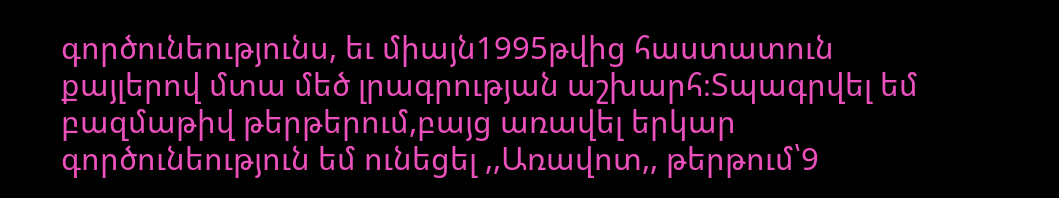գործունեությունս, եւ միայն1995թվից հաստատուն քայլերով մտա մեծ լրագրության աշխարհ։Տպագրվել եմ բազմաթիվ թերթերում,բայց առավել երկար գործունեություն եմ ունեցել ,,Առավոտ,, թերթում՝9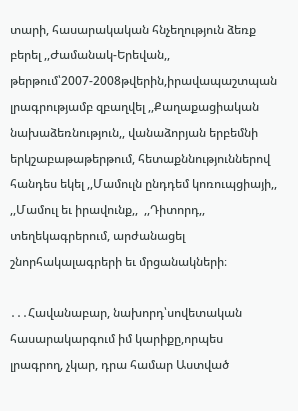տարի, հասարակական հնչեղություն ձեռք բերել ,,Ժամանակ-Երեվան,, թերթում՝2007-2008թվերին,իրավապաշտպան լրագրությամբ զբաղվել ,,Քաղաքացիական նախաձեռնություն,, վանաձորյան երբեմնի երկշաբաթաթերթում, հետաքննություններով հանդես եկել ,,Մամուլն ընդդեմ կոռուպցիայի,, ,,Մամուլ եւ իրավունք,,  ,,Դիտորդ,, տեղեկագրերում, արժանացել շնորհակալագրերի եւ մրցանակների։

․․․Հավանաբար, նախորդ՝սովետական հասարակարգում իմ կարիքը,որպես լրագրող, չկար, դրա համար Աստված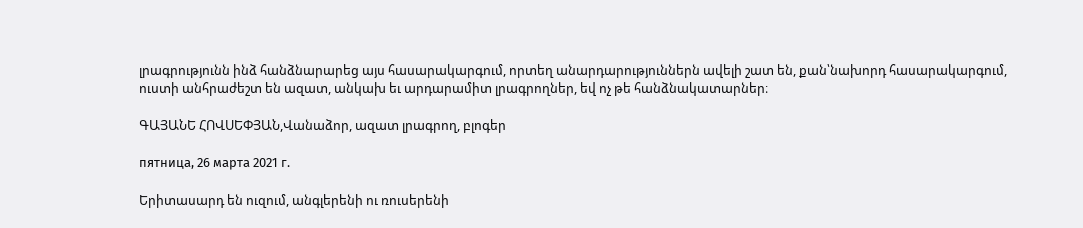լրագրությունն ինձ հանձնարարեց այս հասարակարգում, որտեղ անարդարություններն ավելի շատ են, քան՝նախորդ հասարակարգում, ուստի անհրաժեշտ են ազատ, անկախ եւ արդարամիտ լրագրողներ, եվ ոչ թե հանձնակատարներ։

ԳԱՅԱՆԵ ՀՈՎՍԵՓՅԱՆ,Վանաձոր, ազատ լրագրող, բլոգեր

пятница, 26 марта 2021 г.

Երիտասարդ են ուզում, անգլերենի ու ռուսերենի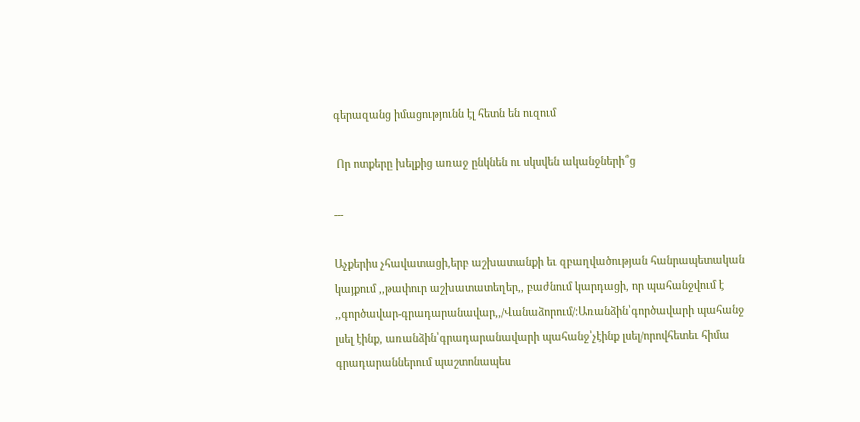գերազանց իմացությունն էլ հետն են ուզում

 Որ ոտքերը խելքից առաջ ընկնեն ու սկսվեն ականջների՞ց

---

Աչքերիս չհավատացի,երբ աշխատանքի եւ զբաղվածության հանրապետական կայքում ,,թափուր աշխատատեղեր,, բաժնում կարդացի, որ պահանջվում է ,,գործավար-գրադարանավար,,/Վանաձորում/։Առանձին՝գործավարի պահանջ լսել էինք, առանձին՝գրադարանավարի պահանջ՝չէինք լսել/որովհետեւ հիմա գրադարաններում պաշտոնապես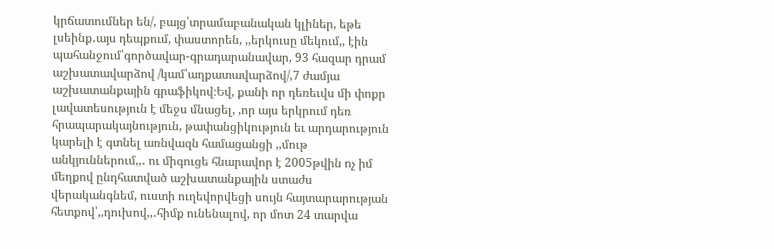կրճատումներ են/, բայց՝տրամաբանական կլիներ, եթե լսեինք․այս դեպքում, փաստորեն, ,,երկուսը մեկում,, էին պահանջում՝գործավար-գրադարանավար, 93 հազար դրամ աշխատավարձով /կամ՝աղքատավարձով/,7 ժամյա աշխատանքային գրաֆիկով։Եվ, քանի որ դեռեւվս մի փոքր լավատեսություն է մեջս մնացել, ,որ այս երկրում դեռ հրապարակայնություն, թափանցիկություն եւ արդարություն կարելի է գտնել առնվազն համացանցի ,,մութ անկյուններում,,․ ու միգուցե հնարավոր է 2005թվին ոչ իմ մեղքով ընդհատված աշխատանքային ստաժս վերականգնեմ, ուստի ուղեվորվեցի սույն հայտարարության հետքով՝,,դուխով,,․հիմք ունենալով, որ մոտ 24 տարվա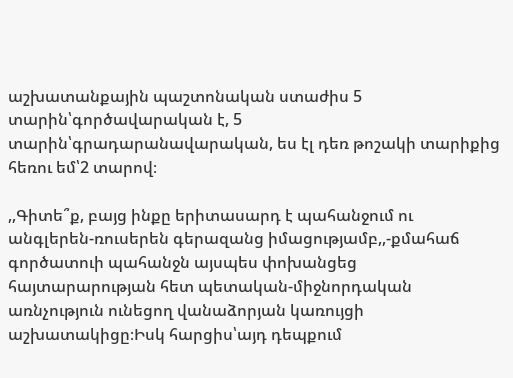աշխատանքային պաշտոնական ստաժիս 5 տարին՝գործավարական է, 5 տարին՝գրադարանավարական, ես էլ դեռ թոշակի տարիքից հեռու եմ՝2 տարով։

,,Գիտե՞ք, բայց ինքը երիտասարդ է պահանջում ու անգլերեն-ռուսերեն գերազանց իմացությամբ,,-քմահաճ գործատուի պահանջն այսպես փոխանցեց հայտարարության հետ պետական-միջնորդական առնչություն ունեցող վանաձորյան կառույցի աշխատակիցը։Իսկ հարցիս՝այդ դեպքում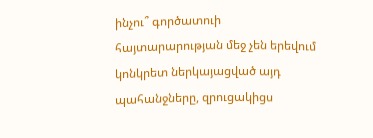ինչու՞ գործատուի հայտարարության մեջ չեն երեվում կոնկրետ ներկայացված այդ պահանջները, զրուցակիցս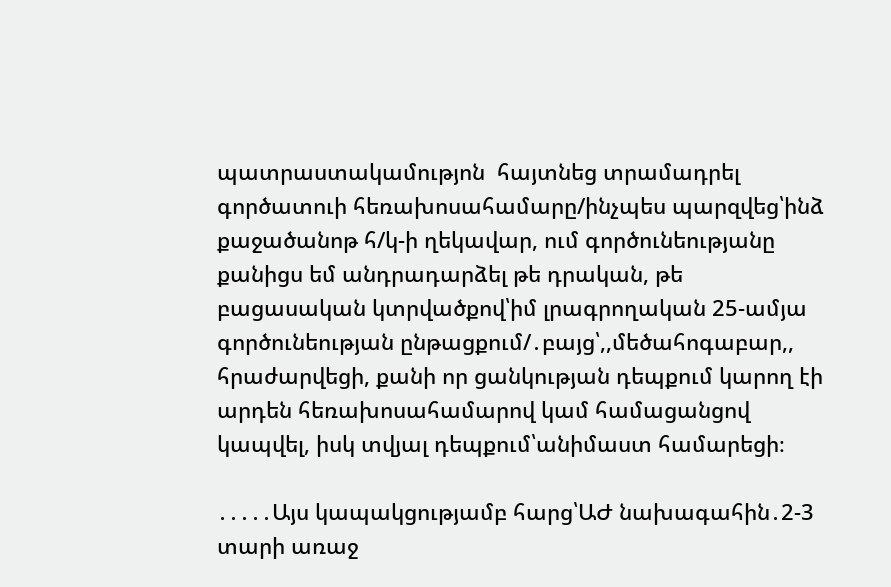պատրաստակամությոն  հայտնեց տրամադրել գործատուի հեռախոսահամարը/ինչպես պարզվեց՝ինձ քաջածանոթ հ/կ-ի ղեկավար, ում գործունեությանը քանիցս եմ անդրադարձել թե դրական, թե բացասական կտրվածքով՝իմ լրագրողական 25-ամյա գործունեության ընթացքում/․բայց՝,,մեծահոգաբար,, հրաժարվեցի, քանի որ ցանկության դեպքում կարող էի արդեն հեռախոսահամարով կամ համացանցով կապվել, իսկ տվյալ դեպքում՝անիմաստ համարեցի։

․․․․․Այս կապակցությամբ հարց՝ԱԺ նախագահին․2-3 տարի առաջ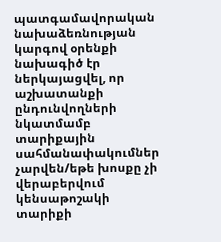պատգամավորական նախաձեռնության կարգով օրենքի նախագիծ էր ներկայացվել, որ աշխատանքի ընդունվողների նկատմամբ տարիքային սահմանափակումներ չարվեն/եթե խոսքը չի վերաբերվում կենսաթոշակի տարիքի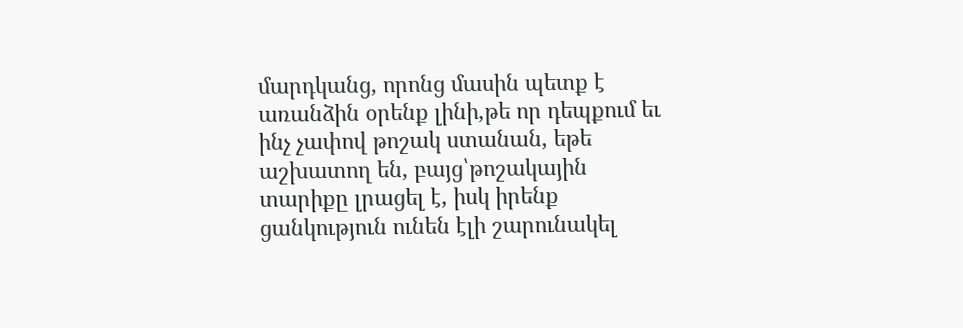մարդկանց, որոնց մասին պետք է առանձին օրենք լինի,թե որ դեպքում եւ ինչ չափով թոշակ ստանան, եթե աշխատող են, բայց՝թոշակային տարիքը լրացել է, իսկ իրենք ցանկություն ունեն էլի շարունակել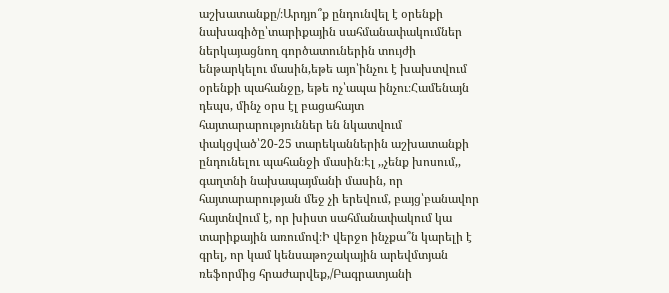աշխատանքը/։Արդյո՞ք ընդունվել է օրենքի նախագիծը՝տարիքային սահմանափակումներ ներկայացնող գործատուներին տույժի ենթարկելու մասին,եթե այո՝ինչու է խախտվում օրենքի պահանջը, եթե ոչ՝ապա ինչու։Համենայն դեպս, մինչ օրս էլ բացահայտ հայտարարություններ են նկատվում փակցված՝20-25 տարեկաններին աշխատանքի ընդունելու պահանջի մասին։Էլ ,,չենք խոսում,, գաղտնի նախապայմանի մասին, որ հայտարարության մեջ չի երեվում, բայց՝բանավոր  հայտնվում է, որ խիստ սահմանափակում կա տարիքային առումով։Ի վերջո ինչքա՞ն կարելի է գրել, որ կամ կենսաթոշակային արեվմտյան ռեֆորմից հրաժարվեք,/Բագրատյանի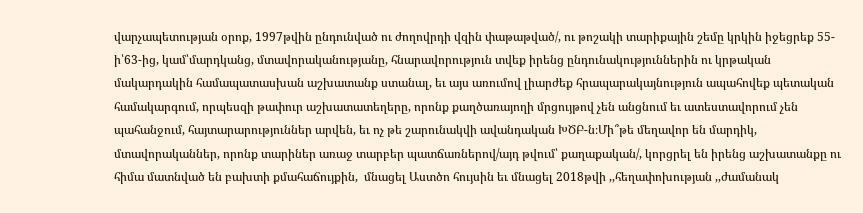վարչապետության օրոք, 1997թվին ընդունված ու ժողովրդի վզին փաթաթված/, ու թոշակի տարիքային շեմը կրկին իջեցրեք 55-ի՝63-ից, կամ՝մարդկանց, մտավորականությանը, հնարավորություն տվեք իրենց ընդունակություններին ու կրթական մակարդակին համապատասխան աշխատանք ստանալ, եւ այս առումով լիարժեք հրապարակայնություն ապահովեք պետական համակարգում, որպեսզի թափուր աշխատատեղերը, որոնք քաղծառայողի մրցույթով չեն անցնում եւ ատեստավորում չեն պահանջում, հայտարարություններ արվեն, եւ ոչ թե շարունակվի ավանդական ԽԾԲ-ն։Մի՞թե մեղավոր են մարդիկ, մտավորականներ, որոնք տարիներ առաջ տարբեր պատճառներով/այդ թվում՝ քաղաքական/, կորցրել են իրենց աշխատանքը ու հիմա մատնված են բախտի քմահաճույքին,  մնացել Աստծո հույսին եւ մնացել 2018թվի ,,հեղափոխության ,,ժամանակ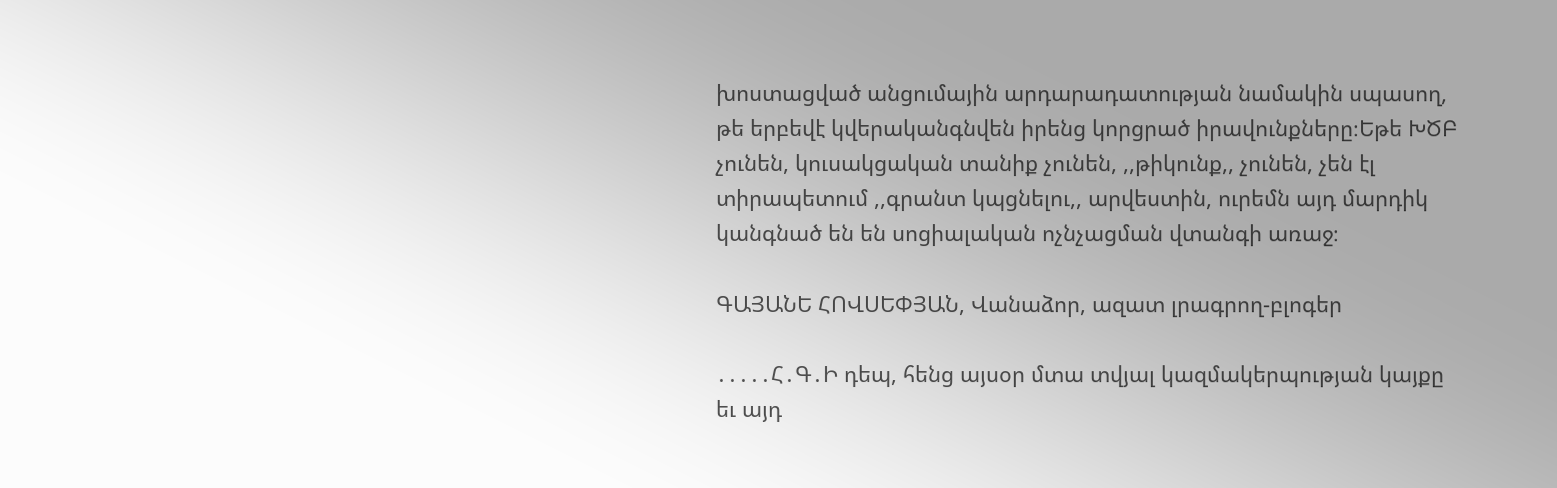խոստացված անցումային արդարադատության նամակին սպասող, թե երբեվէ կվերականգնվեն իրենց կորցրած իրավունքները։Եթե ԽԾԲ չունեն, կուսակցական տանիք չունեն, ,,թիկունք,, չունեն, չեն էլ տիրապետում ,,գրանտ կպցնելու,, արվեստին, ուրեմն այդ մարդիկ կանգնած են են սոցիալական ոչնչացման վտանգի առաջ։

ԳԱՅԱՆԵ ՀՈՎՍԵՓՅԱՆ, Վանաձոր, ազատ լրագրող-բլոգեր

․․․․․Հ․Գ․Ի դեպ, հենց այսօր մտա տվյալ կազմակերպության կայքը եւ այդ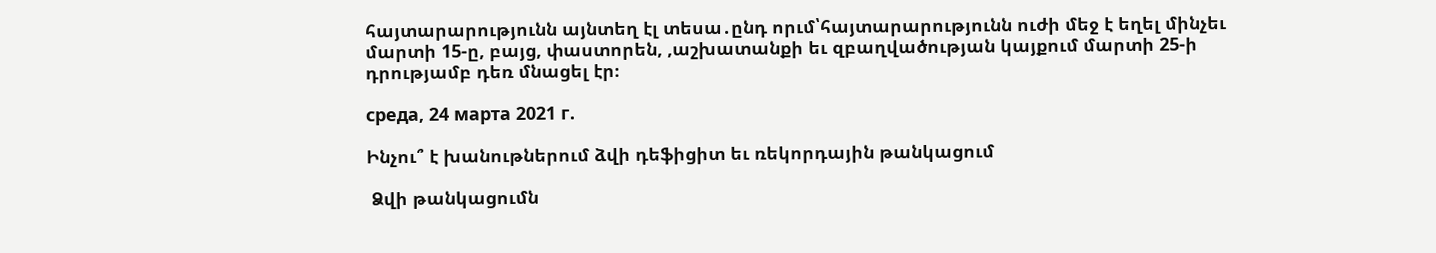հայտարարությունն այնտեղ էլ տեսա․ընդ որւմ՝հայտարարությունն ուժի մեջ է եղել մինչեւ մարտի 15-ը, բայց, փաստորեն, ,աշխատանքի եւ զբաղվածության կայքում մարտի 25-ի դրությամբ դեռ մնացել էր։

среда, 24 марта 2021 г.

Ինչու՞ է խանութներում ձվի դեֆիցիտ եւ ռեկորդային թանկացում

 Ձվի թանկացումն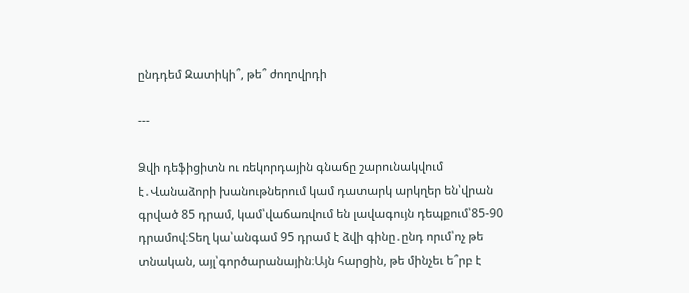ընդդեմ Զատիկի՞, թե՞ ժողովրդի

---

Ձվի դեֆիցիտն ու ռեկորդային գնաճը շարունակվում է․Վանաձորի խանութներում կամ դատարկ արկղեր են՝վրան գրված 85 դրամ, կամ՝վաճառվում են լավագույն դեպքում՝85-90 դրամով։Տեղ կա՝անգամ 95 դրամ է ձվի գինը․ընդ որւմ՝ոչ թե տնական, այլ՝գործարանային։Այն հարցին, թե մինչեւ ե՞րբ է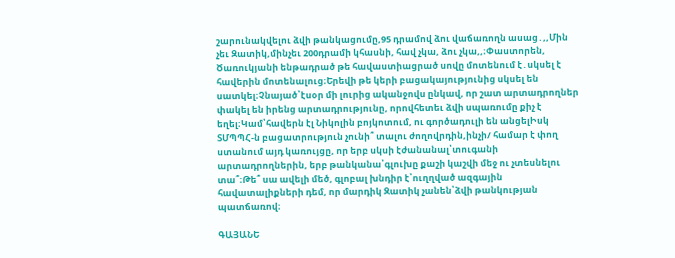շարունակվելու ձվի թանկացումը,95 դրամով ձու վաճառողն ասաց․,,Մին չեւ Զատիկ,մինչեւ 200դրամի կհասնի, հավ չկա, ձու չկա,,։Փաստորեն, Ծառուկյանի ենթադրած թե հավաստիացրած սովը մոտենում է․սկսել է հավերին մոտենալուց։Երեվի թե կերի բացակայությունից սկսել են սատկել։Չնայած՝էսօր մի լուրից ականջովս ընկավ, որ շատ արտադրողներ փակել են իրենց արտադրությունը, որովհետեւ ձվի սպառումը քիչ է եղել։Կամ՝հավերն էլ Նիկոլին բոյկոտում, ու գործադուլի են անցելԻսկ ՏՄՊՊՀ-ն բացատրություն չունի՞ տալու ժողովրդին,ինչի/ համար է փող ստանում այդ կառույցը, որ երբ սկսի էժանանալ՝տուգանի արտադրողներին, երբ թանկանա՝գլուխը քաշի կաշվի մեջ ու չտեսնելու տա՞։Թե՞ սա ավելի մեծ, գլոբալ խնդիր է՝ուղղված ազգային հավատալիքների դեմ, որ մարդիկ Զատիկ չանեն՝ձվի թանկության պատճառով։

ԳԱՅԱՆԵ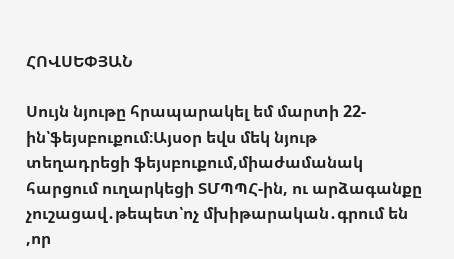ՀՈՎՍԵՓՅԱՆ

Սույն նյութը հրապարակել եմ մարտի 22-ին՝ֆեյսբուքում։Այսօր եվս մեկ նյութ տեղադրեցի ֆեյսբուքում,միաժամանակ հարցում ուղարկեցի ՏՄՊՊՀ-ին, ու արձագանքը չուշացավ․թեպետ՝ոչ մխիթարական․գրում են ,որ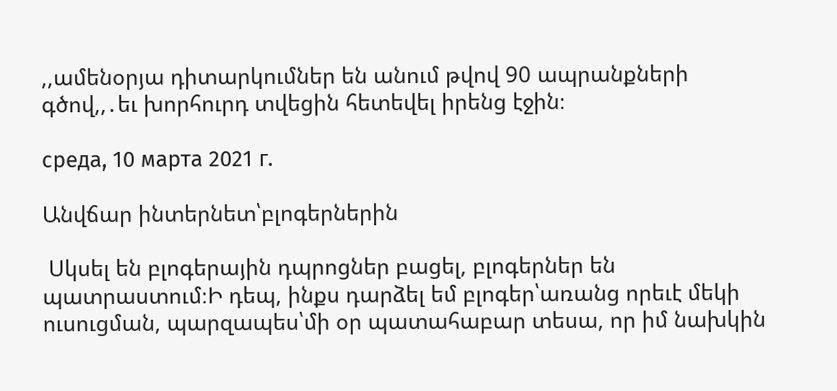,,ամենօրյա դիտարկումներ են անում թվով 90 ապրանքների գծով,,․եւ խորհուրդ տվեցին հետեվել իրենց էջին։

среда, 10 марта 2021 г.

Անվճար ինտերնետ՝բլոգերներին

 Սկսել են բլոգերային դպրոցներ բացել, բլոգերներ են պատրաստում։Ի դեպ, ինքս դարձել եմ բլոգեր՝առանց որեւէ մեկի ուսուցման, պարզապես՝մի օր պատահաբար տեսա, որ իմ նախկին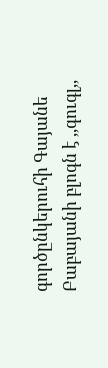գործընկերուհի Գայանե Բաբայանի բլոգն է ,,գուգլ,,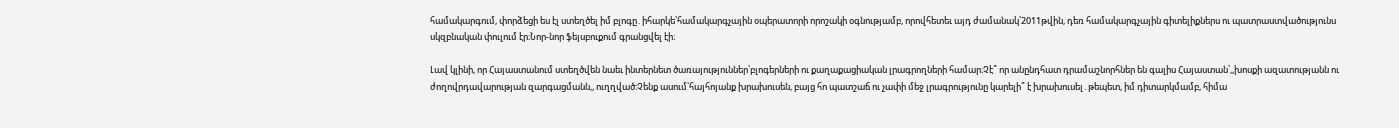համակարգում, փորձեցի ես էլ ստեղծել իմ բլոգը․իհարկե՝համակարգչային օպերատորի որոշակի օգնությամբ, որովհետեւ այդ ժամանակ՝2011թվին, դեռ համակարգչային գիտելիքներս ու պատրաստվածությունս սկզբնական փուլում էր։Նոր-նոր ֆեյսբուքում գրանցվել էի։

Լավ կլինի, որ Հայաստանում ստեղծվեն նաեւ ինտերնետ ծառայություններ՝բլոգերների ու քաղաքացիական լրագրողների համար։Չէ՞ որ անընդհատ դրամաշնորհներ են գալիս Հայաստան՝,,խոսքի ազատությանն ու ժողովրդավարության զարգացմանն,, ուղղված։Չենք ասում՝հայհոյանք խրախուսեն, բայց հո պատշաճ ու չափի մեջ լրագրությունը կարելի՞ է խրախուսել․թեպետ, իմ դիտարկմամբ, հիմա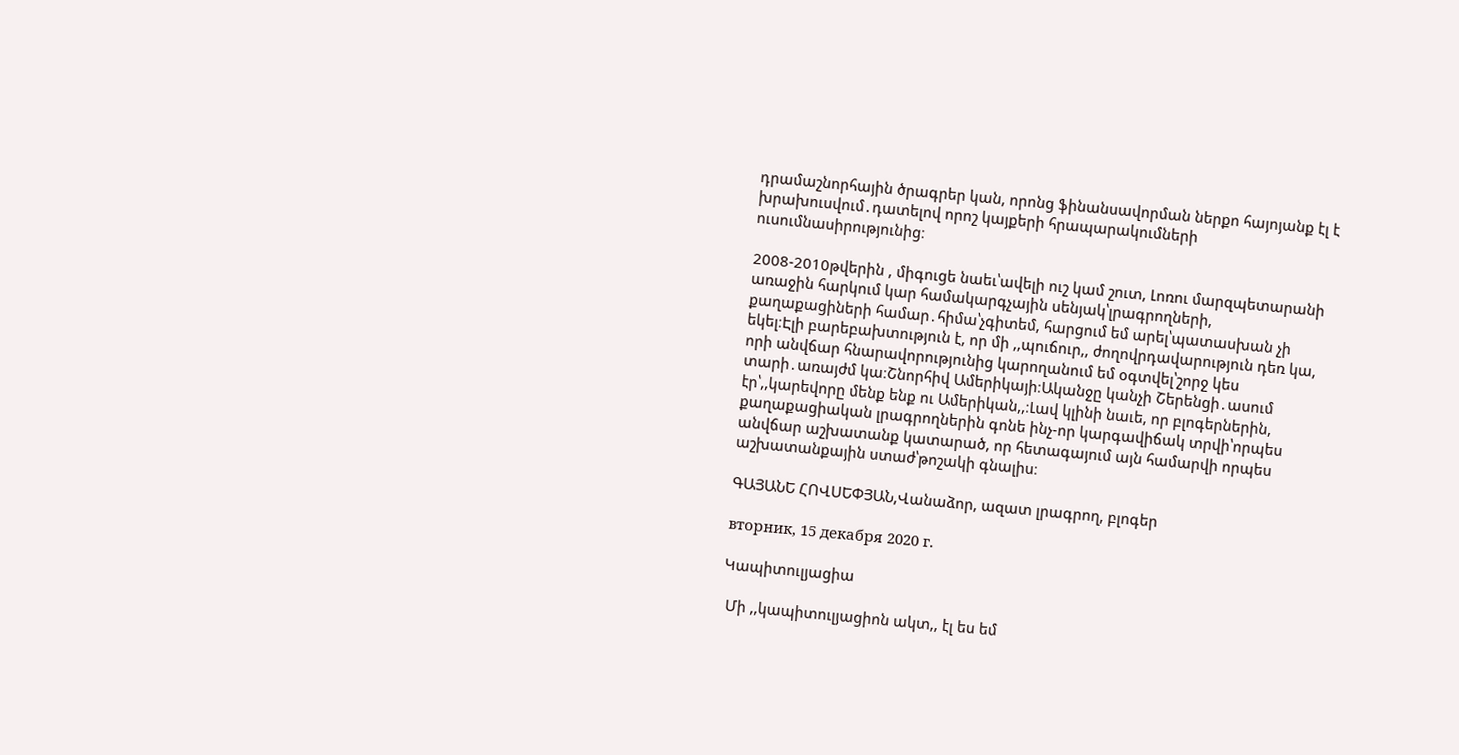դրամաշնորհային ծրագրեր կան, որոնց ֆինանսավորման ներքո հայոյանք էլ է խրախուսվում․դատելով որոշ կայքերի հրապարակումների ուսումնասիրությունից։

2008-2010թվերին , միգուցե նաեւ՝ավելի ուշ կամ շուտ, Լոռու մարզպետարանի առաջին հարկում կար համակարգչային սենյակ՝լրագրողների, քաղաքացիների համար․հիմա՝չգիտեմ, հարցում եմ արել՝պատասխան չի եկել։Էլի բարեբախտություն է, որ մի ,,պուճուր,, ժողովրդավարություն դեռ կա, որի անվճար հնարավորությունից կարողանում եմ օգտվել՝շորջ կես տարի․առայժմ կա։Շնորհիվ Ամերիկայի։Ականջը կանչի Շերենցի․ասում էր՝,,կարեվորը մենք ենք ու Ամերիկան,,։Լավ կլինի նաւե, որ բլոգերներին, քաղաքացիական լրագրողներին գոնե ինչ-որ կարգավիճակ տրվի՝որպես անվճար աշխատանք կատարած, որ հետագայում այն համարվի որպես աշխատանքային ստաժ՝թոշակի գնալիս։

ԳԱՅԱՆԵ ՀՈՎՍԵՓՅԱՆ,Վանաձոր, ազատ լրագրող, բլոգեր

вторник, 15 декабря 2020 г.

Կապիտուլյացիա

 Մի ,,կապիտուլյացիոն ակտ,, էլ ես եմ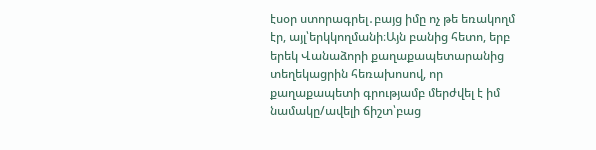էսօր ստորագրել․բայց իմը ոչ թե եռակողմ էր, այլ՝երկկողմանի։Այն բանից հետո, երբ երեկ Վանաձորի քաղաքապետարանից տեղեկացրին հեռախոսով, որ քաղաքապետի գրությամբ մերժվել է իմ նամակը/ավելի ճիշտ՝բաց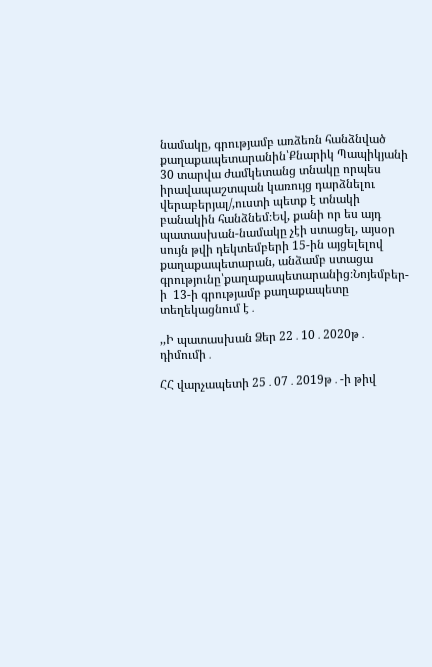նամակը, գրությամբ առձեռն հանձնված քաղաքապետարանին՝Քնարիկ Պապիկյանի 30 տարվա ժամկետանց տնակը որպես իրավապաշտպան կառույց դարձնելու վերաբերյալ/,ուստի պետք է տնակի բանակին հանձնեմ։Եվ, քանի որ ես այդ պատասխան-նամակը չէի ստացել, այսօր սույն թվի դեկտեմբերի 15-ին այցելելով քաղաքապետարան, անձամբ ստացա գրությունը՝քաղաքապետարանից։Նոյեմբեր-ի  13-ի գրությամբ քաղաքապետը տեղեկացնում է․

,,Ի պատասխան Ձեր 22․10․2020թ․ դիմումի․

ՀՀ վարչապետի 25․07․2019թ․-ի թիվ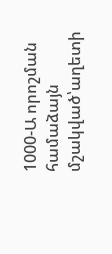1000-Ա որոշման համաձայն մշակված՝աղետի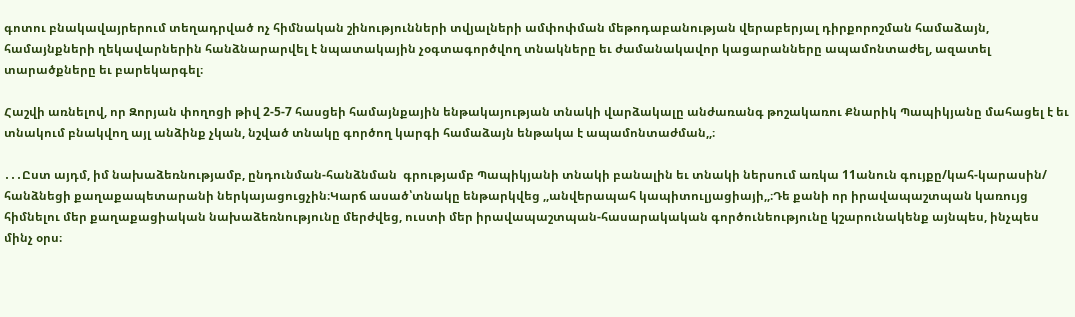գոտու բնակավայրերում տեղադրված ոչ հիմնական շինությունների տվյալների ամփոփման մեթոդաբանության վերաբերյալ դիրքորոշման համաձայն, համայնքների ղեկավարներին հանձնարարվել է նպատակային չօգտագործվող տնակները եւ ժամանակավոր կացարանները ապամոնտաժել, ազատել տարածքները եւ բարեկարգել։

Հաշվի առնելով, որ Զորյան փողոցի թիվ 2-5-7 հասցեի համայնքային ենթակայության տնակի վարձակալը անժառանգ թոշակառու Քնարիկ Պապիկյանը մահացել է եւ տնակում բնակվող այլ անձինք չկան, նշված տնակը գործող կարգի համաձայն ենթակա է ապամոնտաժման,,։

․․․Ըստ այդմ, իմ նախաձեռնությամբ, ընդունման-հանձնման  գրությամբ Պապիկյանի տնակի բանալին եւ տնակի ներսում առկա 11անուն գույքը/կահ-կարասին/ հանձնեցի քաղաքապետարանի ներկայացուցչին։Կարճ ասած՝տնակը ենթարկվեց ,,անվերապահ կապիտուլյացիայի,,։Դե քանի որ իրավապաշտպան կառույց հիմնելու մեր քաղաքացիական նախաձեռնությունը մերժվեց, ուստի մեր իրավապաշտպան-հասարակական գործունեությունը կշարունակենք այնպես, ինչպես մինչ օրս։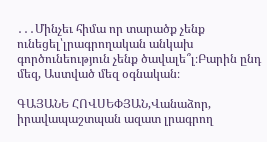․․․Մինչեւ հիմա որ տարածք չենք ունեցել՝լրագրողական անկախ գործունեություն չենք ծավալե՞լ։Բարին ընդ մեզ, Աստված մեզ օգնական։

ԳԱՅԱՆԵ ՀՈՎՍԵՓՅԱՆ,Վանաձոր, իրավապաշտպան ազատ լրագրող